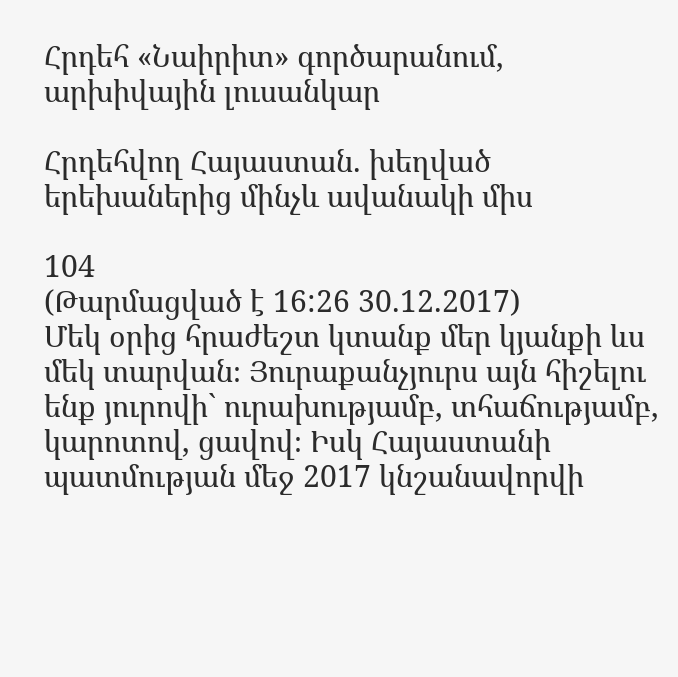Հրդեհ «Նաիրիտ» գործարանում, արխիվային լուսանկար

Հրդեհվող Հայաստան. խեղված երեխաներից մինչև ավանակի միս

104
(Թարմացված է 16:26 30.12.2017)
Մեկ օրից հրաժեշտ կտանք մեր կյանքի ևս մեկ տարվան։ Յուրաքանչյուրս այն հիշելու ենք յուրովի` ուրախությամբ, տհաճությամբ, կարոտով, ցավով։ Իսկ Հայաստանի պատմության մեջ 2017 կնշանավորվի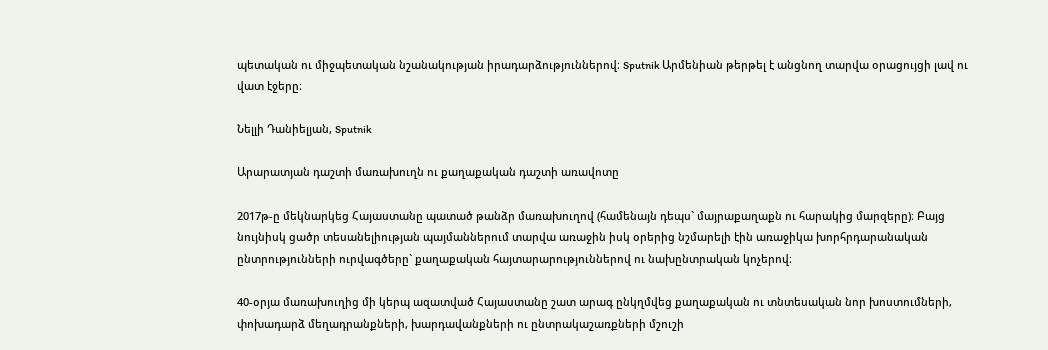պետական ու միջպետական նշանակության իրադարձություններով։ Sputnik Արմենիան թերթել է անցնող տարվա օրացույցի լավ ու վատ էջերը։

Նելլի Դանիելյան, Sputnik

Արարատյան դաշտի մառախուղն ու քաղաքական դաշտի առավոտը

2017թ-ը մեկնարկեց Հայաստանը պատած թանձր մառախուղով (համենայն դեպս` մայրաքաղաքն ու հարակից մարզերը)։ Բայց նույնիսկ ցածր տեսանելիության պայմաններում տարվա առաջին իսկ օրերից նշմարելի էին առաջիկա խորհրդարանական ընտրությունների ուրվագծերը` քաղաքական հայտարարություններով ու նախընտրական կոչերով։

40-օրյա մառախուղից մի կերպ ազատված Հայաստանը շատ արագ ընկղմվեց քաղաքական ու տնտեսական նոր խոստումների, փոխադարձ մեղադրանքների, խարդավանքների ու ընտրակաշառքների մշուշի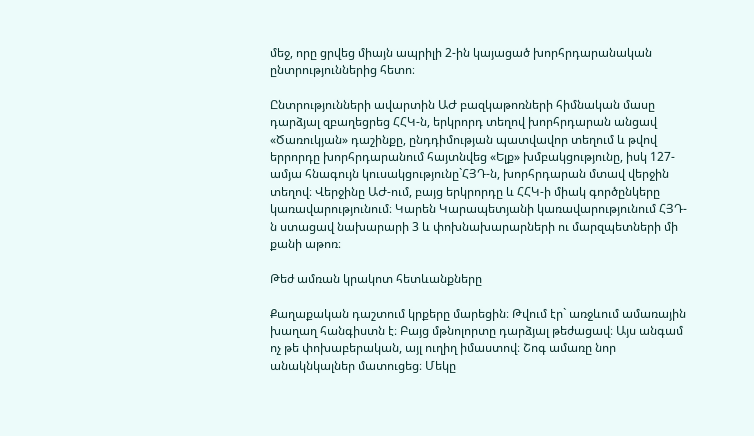մեջ, որը ցրվեց միայն ապրիլի 2-ին կայացած խորհրդարանական ընտրություններից հետո։

Ընտրությունների ավարտին ԱԺ բազկաթոռների հիմնական մասը դարձյալ զբաղեցրեց ՀՀԿ-ն, երկրորդ տեղով խորհրդարան անցավ «Ծառուկյան» դաշինքը, ընդդիմության պատվավոր տեղում և թվով երրորդը խորհրդարանում հայտնվեց «Ելք» խմբակցությունը, իսկ 127-ամյա հնագույն կուսակցությունը`ՀՅԴ-ն, խորհրդարան մտավ վերջին տեղով։ Վերջինը ԱԺ-ում, բայց երկրորդը և ՀՀԿ-ի միակ գործընկերը կառավարությունում։ Կարեն Կարապետյանի կառավարությունում ՀՅԴ-ն ստացավ նախարարի 3 և փոխնախարարների ու մարզպետների մի քանի աթոռ։

Թեժ ամռան կրակոտ հետևանքները

Քաղաքական դաշտում կրքերը մարեցին։ Թվում էր` առջևում ամառային խաղաղ հանգիստն է։ Բայց մթնոլորտը դարձյալ թեժացավ։ Այս անգամ ոչ թե փոխաբերական, այլ ուղիղ իմաստով։ Շոգ ամառը նոր անակնկալներ մատուցեց։ Մեկը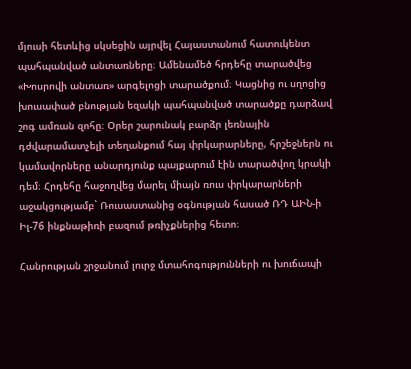մյուսի հետևից սկսեցին այրվել Հայաստանում հատուկենտ պահպանված անտառները։ Ամենամեծ հրդեհը տարածվեց «Խոսրովի անտառ» արգելոցի տարածքում։ Կացնից ու սղոցից խուսափած բնության եզակի պահպանված տարածքը դարձավ շոգ ամռան զոհը։ Օրեր շարունակ բարձր լեռնային դժվարամատչելի տեղանքում հայ փրկարարները, հրշեջներն ու կամավորները անարդյունք պայքարում էին տարածվող կրակի դեմ։ Հրդեհը հաջողվեց մարել միայն ռուս փրկարարների աջակցությամբ` Ռուսաստանից օգնության հասած ՌԴ ԱԻՆ-ի Իլ-76 ինքնաթիռի բազում թռիչքներից հետո։

Հանրության շրջանում լուրջ մտահոգությունների ու խուճապի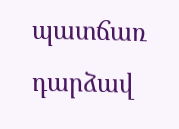պատճառ դարձավ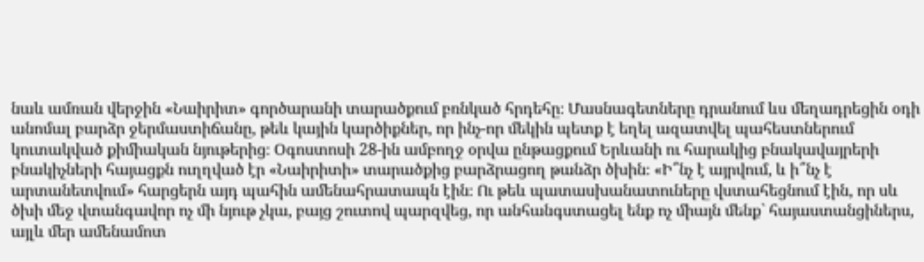նաև ամռան վերջին «Նաիրիտ» գործարանի տարածքում բռնկած հրդեհը։ Մասնագետները դրանում ևս մեղադրեցին օդի անոմալ բարձր ջերմաստիճանը, թեև կային կարծիքներ, որ ինչ-որ մեկին պետք է եղել ազատվել պահեստներում կուտակված քիմիական նյութերից։ Օգոստոսի 28-ին ամբողջ օրվա ընթացքում Երևանի ու հարակից բնակավայրերի բնակիչների հայացքն ուղղված էր «Նաիրիտի» տարածքից բարձրացող թանձր ծխին։ «Ի՞նչ է այրվում, և ի՞նչ է արտանետվում» հարցերն այդ պահին ամենահրատապն էին։ Ու թեև պատասխանատուները վստահեցնում էին, որ սև ծխի մեջ վտանգավոր ոչ մի նյութ չկա, բայց շուտով պարզվեց, որ անհանգստացել ենք ոչ միայն մենք` հայաստանցիներս, այլև մեր ամենամոտ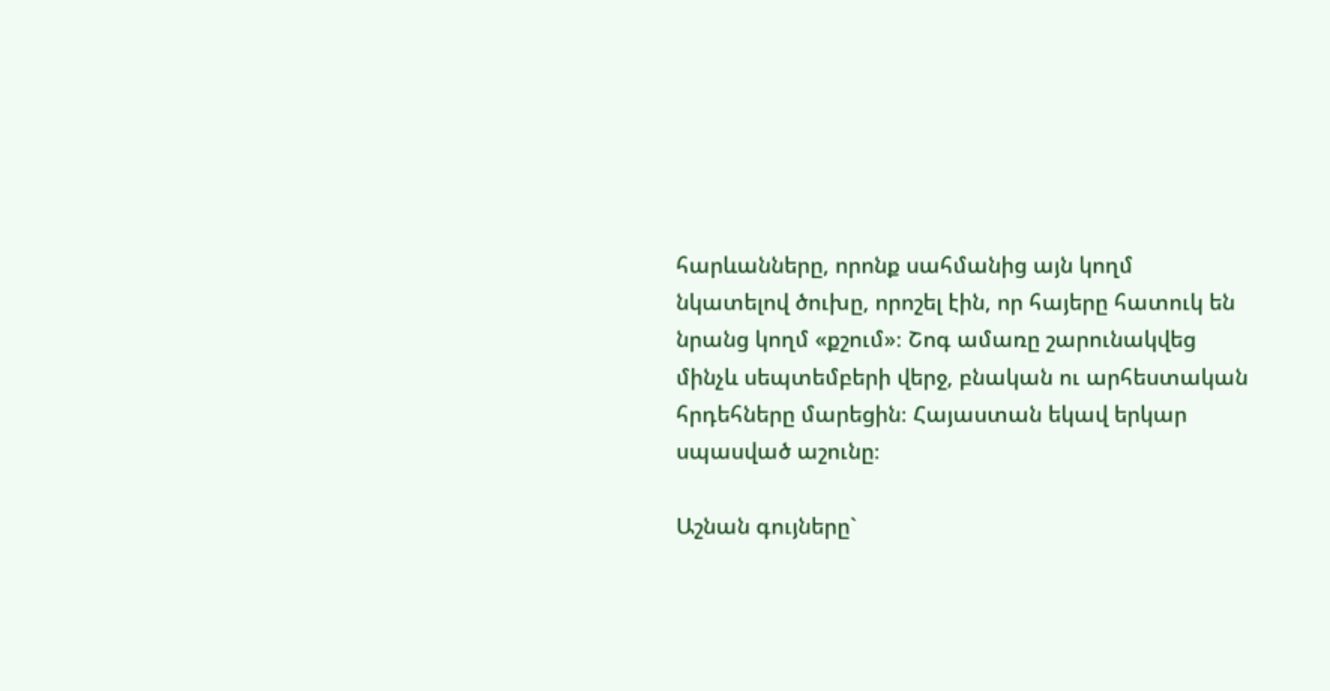հարևանները, որոնք սահմանից այն կողմ նկատելով ծուխը, որոշել էին, որ հայերը հատուկ են նրանց կողմ «քշում»։ Շոգ ամառը շարունակվեց մինչև սեպտեմբերի վերջ, բնական ու արհեստական հրդեհները մարեցին։ Հայաստան եկավ երկար սպասված աշունը։

Աշնան գույները`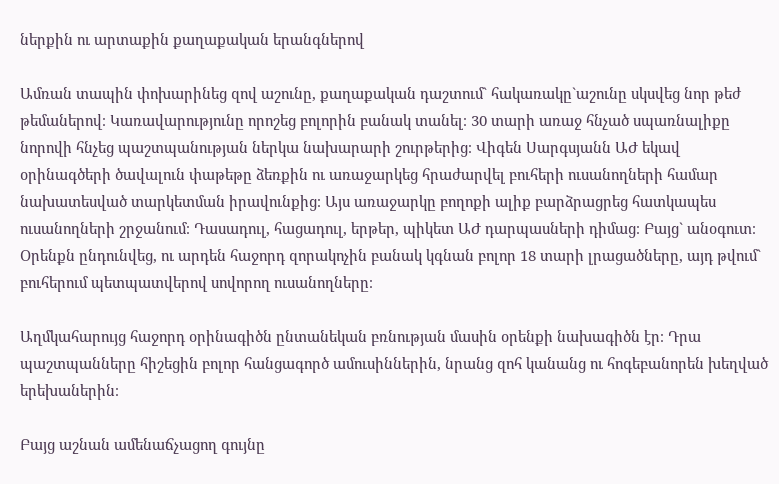ներքին ու արտաքին քաղաքական երանգներով

Ամռան տապին փոխարինեց զով աշունը, քաղաքական դաշտում` հակառակը`աշունը սկսվեց նոր թեժ թեմաներով։ Կառավարությունը որոշեց բոլորին բանակ տանել։ 30 տարի առաջ հնչած սպառնալիքը նորովի հնչեց պաշտպանության ներկա նախարարի շուրթերից։ Վիգեն Սարգսյանն ԱԺ եկավ օրինագծերի ծավալուն փաթեթը ձեռքին ու առաջարկեց հրաժարվել բուհերի ուսանողների համար նախատեսված տարկետման իրավունքից։ Այս առաջարկը բողոքի ալիք բարձրացրեց հատկապես ուսանողների շրջանում։ Դասադուլ, հացադուլ, երթեր, պիկետ ԱԺ դարպասների դիմաց։ Բայց` անօգուտ։ Օրենքն ընդունվեց, ու արդեն հաջորդ զորակոչին բանակ կգնան բոլոր 18 տարի լրացածները, այդ թվում` բուհերում պետպատվերով սովորող ուսանողները։

Աղմկահարույց հաջորդ օրինագիծն ընտանեկան բռնության մասին օրենքի նախագիծն էր։ Դրա պաշտպանները հիշեցին բոլոր հանցագործ ամուսիններին, նրանց զոհ կանանց ու հոգեբանորեն խեղված երեխաներին։

Բայց աշնան ամենաճչացող գույնը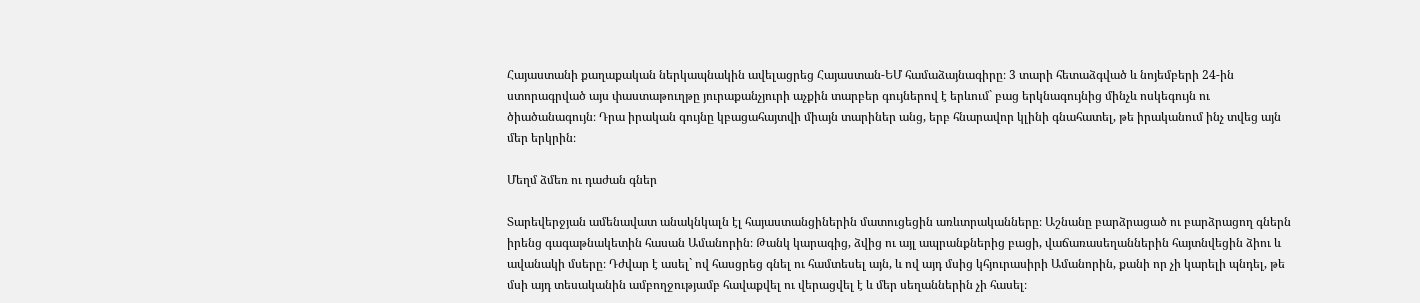Հայաստանի քաղաքական ներկապնակին ավելացրեց Հայաստան-ԵՄ համաձայնագիրը։ 3 տարի հետաձգված և նոյեմբերի 24-ին ստորագրված այս փաստաթուղթը յուրաքանչյուրի աչքին տարբեր գույներով է երևում` բաց երկնագույնից մինչև ոսկեգույն ու ծիածանագույն։ Դրա իրական գույնը կբացահայտվի միայն տարիներ անց, երբ հնարավոր կլինի գնահատել, թե իրականում ինչ տվեց այն մեր երկրին։

Մեղմ ձմեռ ու դաժան գներ

Տարեվերջյան ամենավատ անակնկալն էլ հայաստանցիներին մատուցեցին առևտրականները։ Աշնանը բարձրացած ու բարձրացող գներն իրենց գագաթնակետին հասան Ամանորին։ Թանկ կարագից, ձվից ու այլ ապրանքներից բացի, վաճառասեղաններին հայտնվեցին ձիու և ավանակի մսերը։ Դժվար է ասել` ով հասցրեց գնել ու համտեսել այն, և ով այդ մսից կհյուրասիրի Ամանորին, քանի որ չի կարելի պնդել, թե մսի այդ տեսականին ամբողջությամբ հավաքվել ու վերացվել է և մեր սեղաններին չի հասել։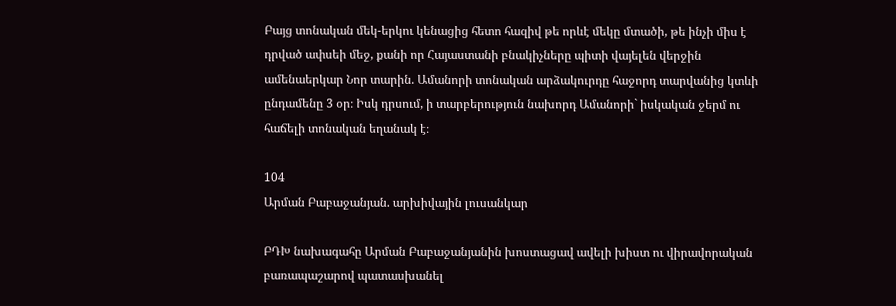Բայց տոնական մեկ-երկու կենացից հետո հազիվ թե որևէ մեկը մտածի, թե ինչի միս է դրված ափսեի մեջ, քանի որ Հայաստանի բնակիչները պիտի վայելեն վերջին ամենաերկար Նոր տարին. Ամանորի տոնական արձակուրդը հաջորդ տարվանից կտևի ընդամենը 3 օր։ Իսկ դրսում, ի տարբերություն նախորդ Ամանորի` իսկական ջերմ ու հաճելի տոնական եղանակ է։

104
Արման Բաբաջանյան. արխիվային լուսանկար

ԲԴԽ նախագահը Արման Բաբաջանյանին խոստացավ ավելի խիստ ու վիրավորական բառապաշարով պատասխանել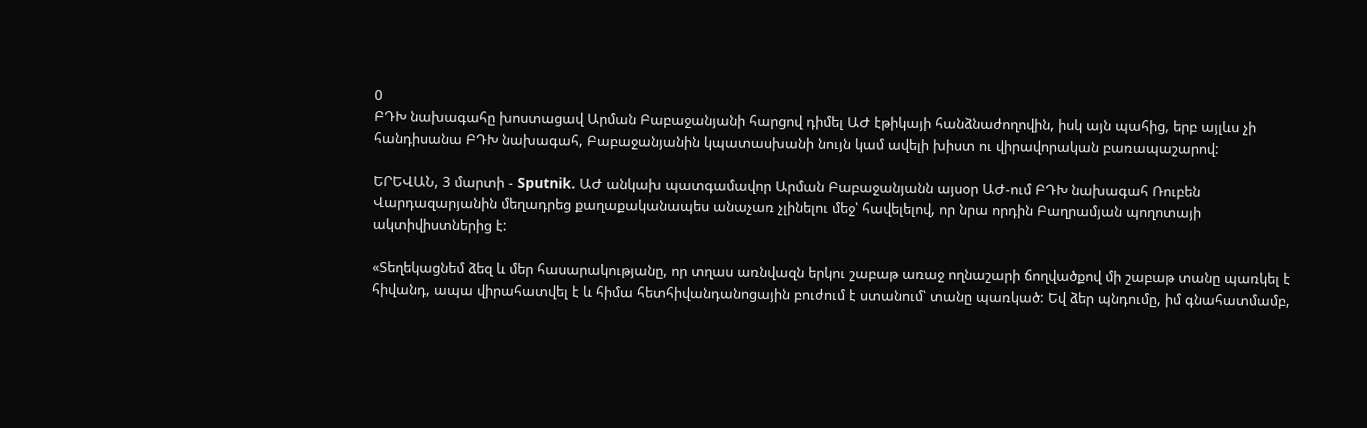0
ԲԴԽ նախագահը խոստացավ Արման Բաբաջանյանի հարցով դիմել ԱԺ էթիկայի հանձնաժողովին, իսկ այն պահից, երբ այլևս չի հանդիսանա ԲԴԽ նախագահ, Բաբաջանյանին կպատասխանի նույն կամ ավելի խիստ ու վիրավորական բառապաշարով:

ԵՐԵՎԱՆ, 3 մարտի - Sputnik. ԱԺ անկախ պատգամավոր Արման Բաբաջանյանն այսօր ԱԺ-ում ԲԴԽ նախագահ Ռուբեն Վարդազարյանին մեղադրեց քաղաքականապես անաչառ չլինելու մեջ՝ հավելելով, որ նրա որդին Բաղրամյան պողոտայի ակտիվիստներից է:

«Տեղեկացնեմ ձեզ և մեր հասարակությանը, որ տղաս առնվազն երկու շաբաթ առաջ ողնաշարի ճողվածքով մի շաբաթ տանը պառկել է հիվանդ, ապա վիրահատվել է և հիմա հետհիվանդանոցային բուժում է ստանում՝ տանը պառկած: Եվ ձեր պնդումը, իմ գնահատմամբ,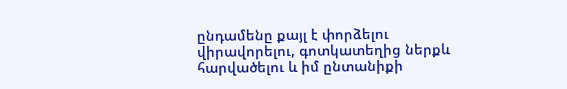ընդամենը քայլ է փորձելու վիրավորելու, գոտկատեղից ներքև հարվածելու և իմ ընտանիքի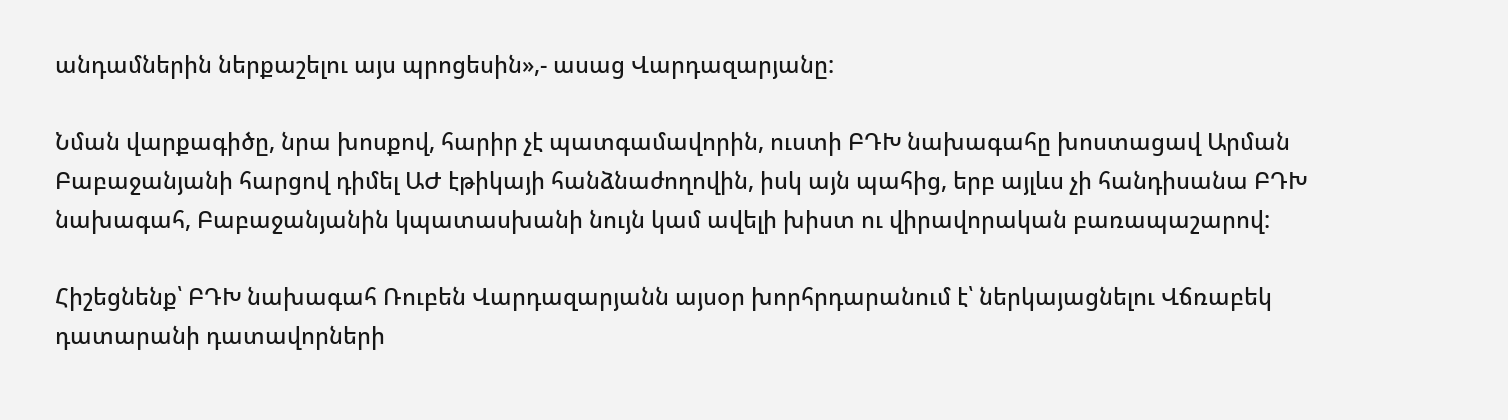անդամներին ներքաշելու այս պրոցեսին»,- ասաց Վարդազարյանը:

Նման վարքագիծը, նրա խոսքով, հարիր չէ պատգամավորին, ուստի ԲԴԽ նախագահը խոստացավ Արման Բաբաջանյանի հարցով դիմել ԱԺ էթիկայի հանձնաժողովին, իսկ այն պահից, երբ այլևս չի հանդիսանա ԲԴԽ նախագահ, Բաբաջանյանին կպատասխանի նույն կամ ավելի խիստ ու վիրավորական բառապաշարով:

Հիշեցնենք՝ ԲԴԽ նախագահ Ռուբեն Վարդազարյանն այսօր խորհրդարանում է՝ ներկայացնելու Վճռաբեկ դատարանի դատավորների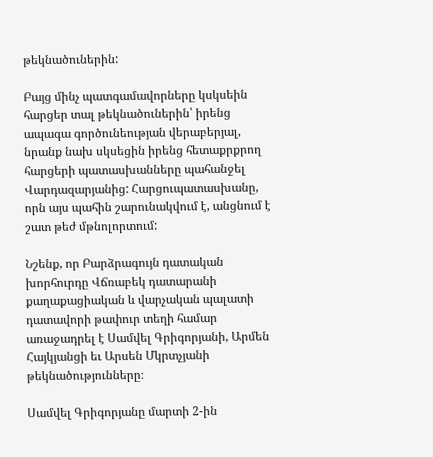թեկնածուներին:

Բայց մինչ պատգամավորները կսկսեին հարցեր տալ թեկնածուներին՝ իրենց ապագա գործունեության վերաբերյալ, նրանք նախ սկսեցին իրենց հետաքրքրող հարցերի պատասխանները պահանջել Վարդազարյանից: Հարցուպատասխանը, որն այս պահին շարունակվում է, անցնում է շատ թեժ մթնոլորտում:

Նշենք, որ Բարձրագույն դատական խորհուրդը Վճռաբեկ դատարանի քաղաքացիական և վարչական պալատի դատավորի թափուր տեղի համար առաջադրել է Սամվել Գրիգորյանի, Արմեն Հայկյանցի եւ Արսեն Մկրտչյանի թեկնածությունները։

Սամվել Գրիգորյանը մարտի 2-ին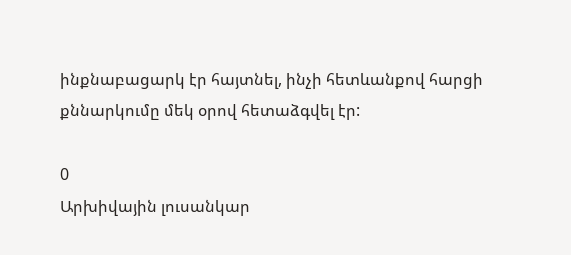ինքնաբացարկ էր հայտնել, ինչի հետևանքով հարցի քննարկումը մեկ օրով հետաձգվել էր:

0
Արխիվային լուսանկար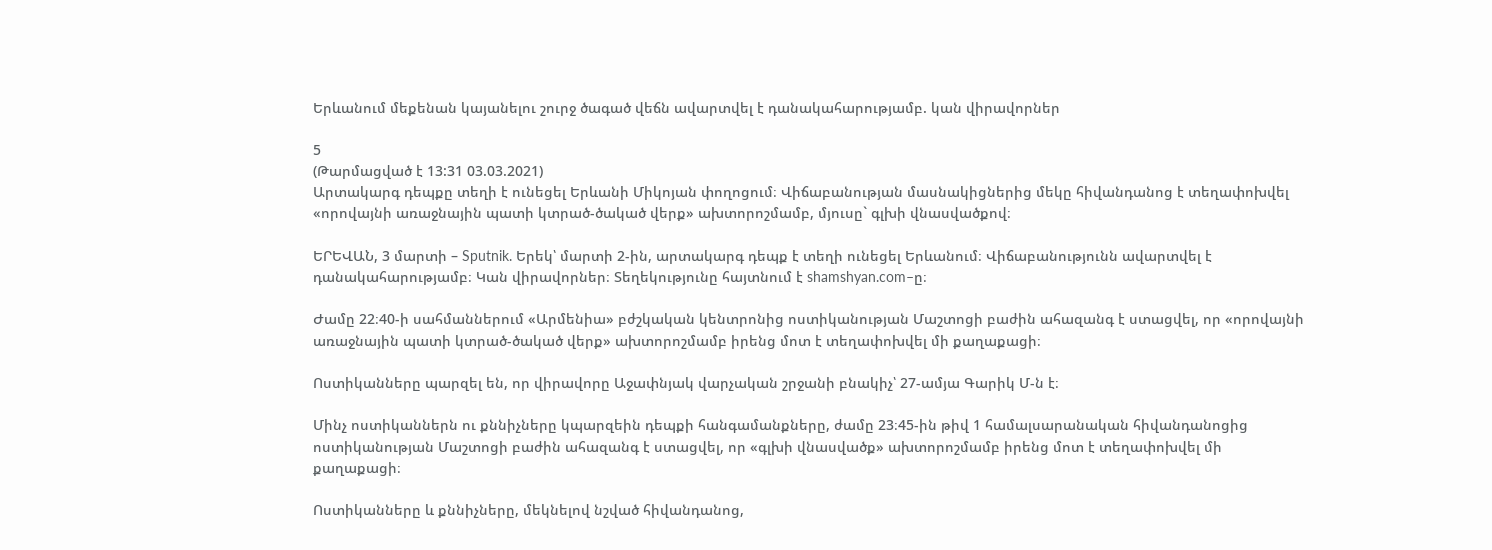Երևանում մեքենան կայանելու շուրջ ծագած վեճն ավարտվել է դանակահարությամբ. կան վիրավորներ

5
(Թարմացված է 13:31 03.03.2021)
Արտակարգ դեպքը տեղի է ունեցել Երևանի Միկոյան փողոցում։ Վիճաբանության մասնակիցներից մեկը հիվանդանոց է տեղափոխվել «որովայնի առաջնային պատի կտրած-ծակած վերք» ախտորոշմամբ, մյուսը` գլխի վնասվածքով։

ԵՐԵՎԱՆ, 3 մարտի – Sputnik. Երեկ՝ մարտի 2-ին, արտակարգ դեպք է տեղի ունեցել Երևանում։ Վիճաբանությունն ավարտվել է դանակահարությամբ։ Կան վիրավորներ։ Տեղեկությունը հայտնում է shamshyan.com–ը։

Ժամը 22։40-ի սահմաններում «Արմենիա» բժշկական կենտրոնից ոստիկանության Մաշտոցի բաժին ահազանգ է ստացվել, որ «որովայնի առաջնային պատի կտրած-ծակած վերք» ախտորոշմամբ իրենց մոտ է տեղափոխվել մի քաղաքացի։

Ոստիկանները պարզել են, որ վիրավորը Աջափնյակ վարչական շրջանի բնակիչ՝ 27-ամյա Գարիկ Մ-ն է։

Մինչ ոստիկաններն ու քննիչները կպարզեին դեպքի հանգամանքները, ժամը 23։45-ին թիվ 1 համալսարանական հիվանդանոցից ոստիկանության Մաշտոցի բաժին ահազանգ է ստացվել, որ «գլխի վնասվածք» ախտորոշմամբ իրենց մոտ է տեղափոխվել մի քաղաքացի։

Ոստիկանները և քննիչները, մեկնելով նշված հիվանդանոց,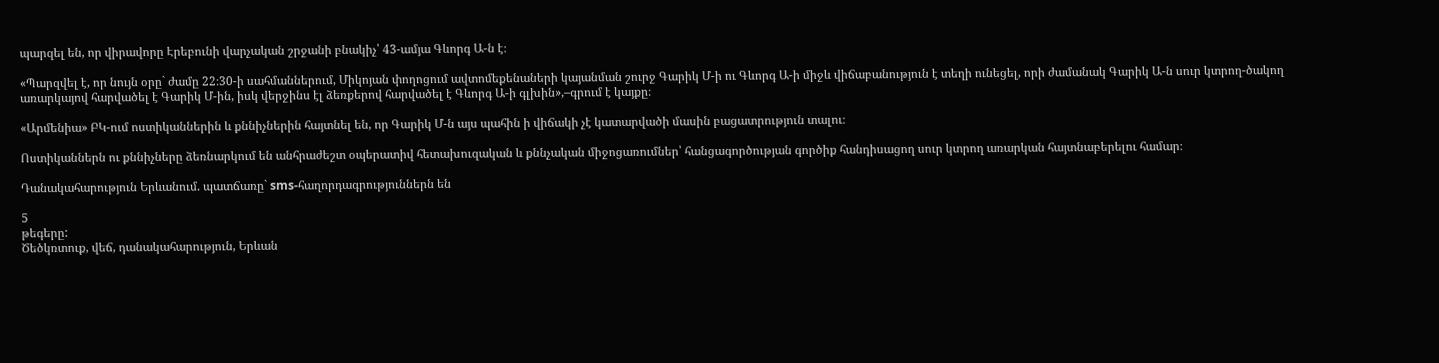պարզել են, որ վիրավորը Էրեբունի վարչական շրջանի բնակիչ՝ 43-ամյա Գևորգ Ա-ն է։

«Պարզվել է, որ նույն օրը` ժամը 22։30-ի սահմաններում, Միկոյան փողոցում ավտոմեքենաների կայանման շուրջ Գարիկ Մ-ի ու Գևորգ Ա-ի միջև վիճաբանություն է տեղի ունեցել, որի ժամանակ Գարիկ Ա-ն սուր կտրող-ծակող առարկայով հարվածել է Գարիկ Մ-ին, իսկ վերջինս էլ ձեռքերով հարվածել է Գևորգ Ա-ի գլխին»,–գրում է կայքը։

«Արմենիա» ԲԿ-ում ոստիկաններին և քննիչներին հայտնել են, որ Գարիկ Մ-ն այս պահին ի վիճակի չէ կատարվածի մասին բացատրություն տալու։

Ոստիկաններն ու քննիչները ձեռնարկում են անհրաժեշտ օպերատիվ հետախուզական և քննչական միջոցառումներ՝ հանցագործության գործիք հանդիսացող սուր կտրող առարկան հայտնաբերելու համար։

Դանակահարություն Երևանում. պատճառը` sms-հաղորդագրություններն են

5
թեգերը:
Ծեծկռտուք, վեճ, դանակահարություն, Երևան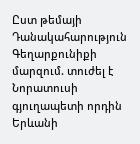Ըստ թեմայի
Դանակահարություն Գեղարքունիքի մարզում. տուժել է Նորատուսի գյուղապետի որդին
Երևանի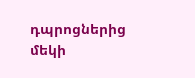դպրոցներից մեկի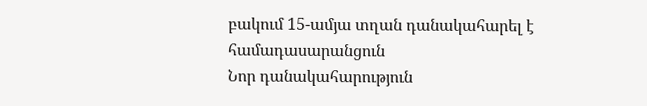բակում 15-ամյա տղան դանակահարել է համադասարանցուն
Նոր դանակահարություն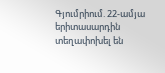Գյումրիում. 22-ամյա երիտասարդին տեղափոխել են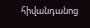հիվանդանոց